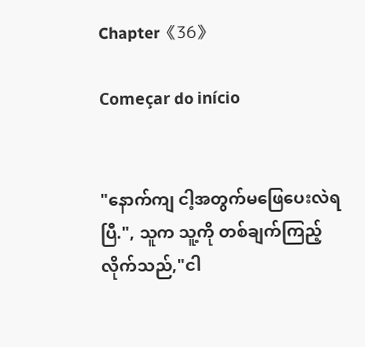Chapter《36》

Começar do início


"နောက်ကျ ငါ့အတွက်မဖြေပေးလဲရပြီ.", သူက သူ့ကို တစ်ချက်ကြည့်လိုက်သည်,"ငါ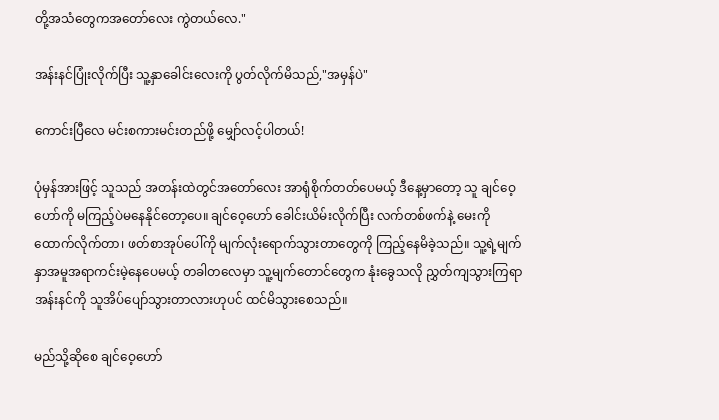တို့အသံတွေကအတော်လေး ကွဲတယ်လေ."

အန်းနင်ပြုံးလိုက်ပြီး သူ့နှာခေါင်းလေးကို ပွတ်လိုက်မိသည်,"အမှန်ပဲ"

ကောင်းပြီလေ မင်းစကားမင်းတည်ဖို့ မျှော်လင့်ပါတယ်!

ပုံမှန်အားဖြင့် သူသည် အတန်းထဲတွင်အတော်လေး အာရုံစိုက်တတ်ပေမယ့် ဒီနေ့မှာတော့ သူ ချင်ဝေ့ဟော်ကို မကြည့်ပဲမနေနိုင်တော့ပေ။ ချင်ဝေ့ဟော် ခေါင်းယိမ်းလိုက်ပြီး လက်တစ်ဖက်နဲ့ မေးကို ထောက်လိုက်တာ၊ ဖတ်စာအုပ်ပေါ်ကို မျက်လုံးရောက်သွားတာတွေကို ကြည့်နေမိခဲ့သည်။ သူ့ရဲ့မျက်နှာအမူအရာကင်းမဲ့နေပေမယ့် တခါတလေမှာ သူ့မျက်တောင်တွေက နုံးခွေသလို ညွှတ်ကျသွားကြရာ အန်းနင်ကို သူအိပ်ပျော်သွားတာလားဟုပင် ထင်မိသွားစေသည်။

မည်သို့ဆိုစေ ချင်ဝေ့ဟော်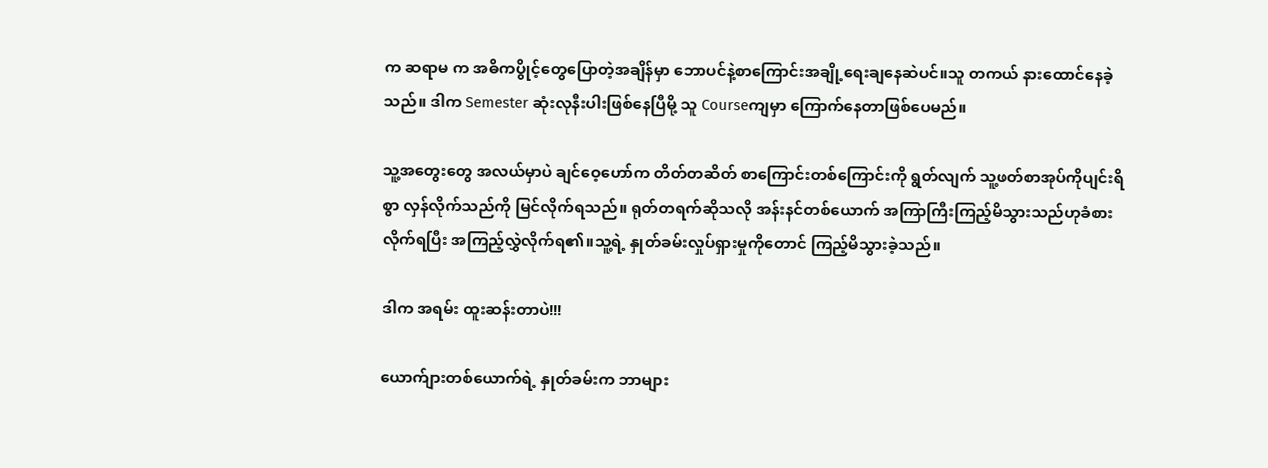က ဆရာမ က အဓိကပွိုင့်တွေပြောတဲ့အချိန်မှာ ဘောပင်နဲ့စာကြောင်းအချို့ရေးချနေဆဲပင်။သူ တကယ် နားထောင်နေခဲ့သည်။ ဒါက Semester ဆုံးလုနီးပါးဖြစ်နေပြီမို့ သူ Courseကျမှာ ကြောက်နေတာဖြစ်ပေမည်။

သူ့အတွေးတွေ အလယ်မှာပဲ ချင်ဝေ့ဟော်က တိတ်တဆိတ် စာကြောင်းတစ်ကြောင်းကို ရွတ်လျက် သူ့ဖတ်စာအုပ်ကိုပျင်းရိစွာ လှန်လိုက်သည်ကို မြင်လိုက်ရသည်။ ရုတ်တရက်ဆိုသလို အန်းနင်တစ်ယောက် အကြာကြီးကြည့်မိသွားသည်ဟုခံစားလိုက်ရပြီး အကြည့်လွှဲလိုက်ရ၏။သူ့ရဲ့ နှုတ်ခမ်းလှုပ်ရှားမှုကိုတောင် ကြည့်မိသွားခဲ့သည်။

ဒါက အရမ်း ထူးဆန်းတာပဲ!!!

ယောက်ျားတစ်ယောက်ရဲ့ နှုတ်ခမ်းက ဘာများ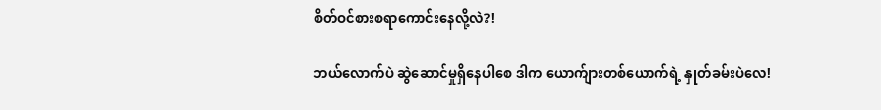စိတ်ဝင်စားစရာကောင်းနေလို့လဲ?!

ဘယ်လောက်ပဲ ဆွဲဆောင်မှုရှိနေပါစေ ဒါက ယောက်ျားတစ်ယောက်ရဲ့ နှုတ်ခမ်းပဲလေ!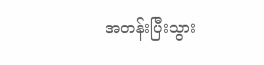အတန်းပြီးသွား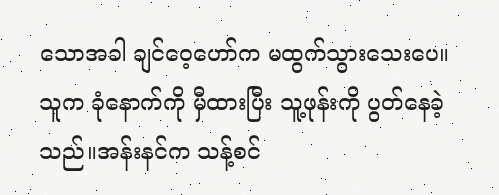သောအခါ ချင်ဝေ့ဟော်က မထွက်သွားသေးပေ။ သူက ခုံနောက်ကို မှီထားပြီး သူ့ဖုန်းကို ပွတ်နေခဲ့သည်။အန်းနင်က သန့်စင်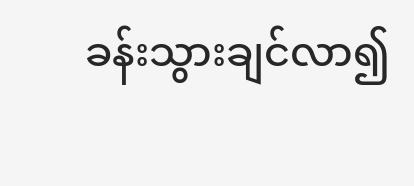ခန်းသွားချင်လာ၍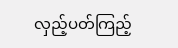လှည့်ပတ်ကြည့်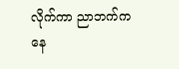လိုက်ကာ ညာဘက်ကနေ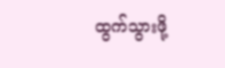ထွက်သွားဖို့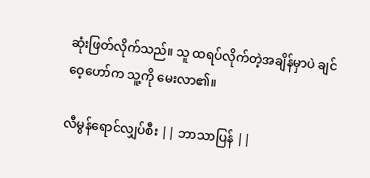ဆုံးဖြတ်လိုက်သည်။ သူ ထရပ်လိုက်တဲ့အချိန်မှာပဲ ချင်ဝေ့ဟော်က သူ့ကို မေးလာ၏။

လီမွန်ရောင်လျှပ်စီး || ဘာသာပြန် ||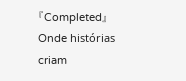『Completed』Onde histórias criam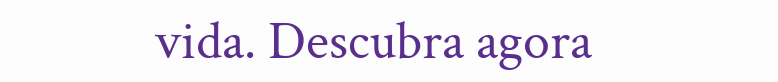vida. Descubra agora